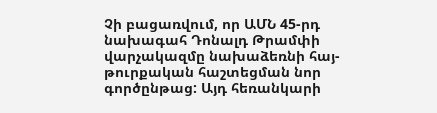Չի բացառվում, որ ԱՄՆ 45-րդ նախագահ Դոնալդ Թրամփի վարչակազմը նախաձեռնի հայ-թուրքական հաշտեցման նոր գործընթաց: Այդ հեռանկարի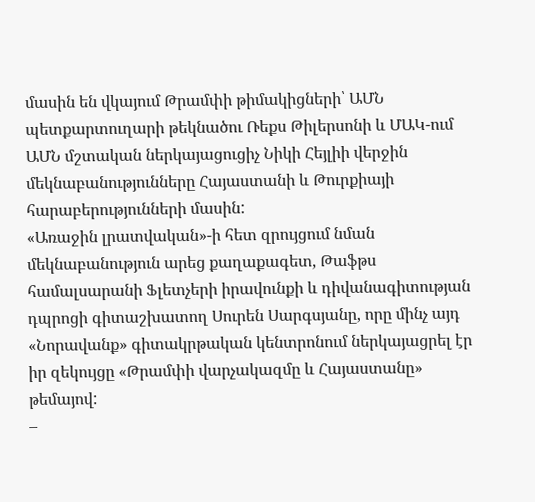մասին են վկայում Թրամփի թիմակիցների՝ ԱՄՆ պետքարտուղարի թեկնածու Ռեքս Թիլերսոնի և ՄԱԿ-ում ԱՄՆ մշտական ներկայացուցիչ Նիկի Հեյլիի վերջին մեկնաբանությունները Հայաստանի և Թուրքիայի հարաբերությունների մասին:
«Առաջին լրատվական»-ի հետ զրույցում նման մեկնաբանություն արեց քաղաքագետ, Թաֆթս համալսարանի Ֆլետչերի իրավունքի և դիվանագիտության դպրոցի գիտաշխատող Սուրեն Սարգսյանը, որը մինչ այդ «Նորավանք» գիտակրթական կենտրոնում ներկայացրել էր իր զեկույցը «Թրամփի վարչակազմը և Հայաստանը» թեմայով:
–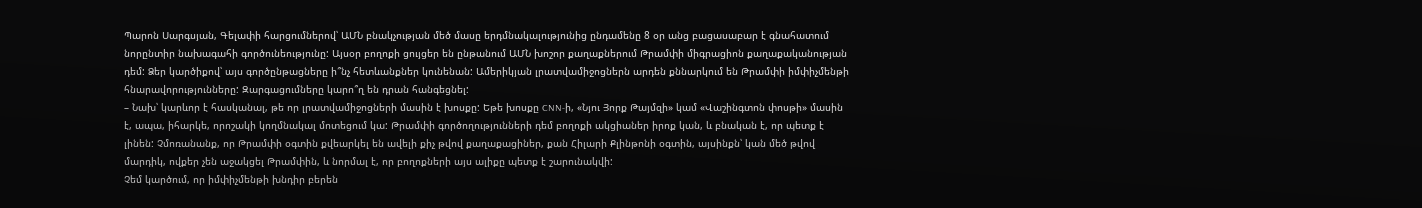Պարոն Սարգսյան, Գելափի հարցումներով՝ ԱՄՆ բնակչության մեծ մասը երդմնակալությունից ընդամենը 8 օր անց բացասաբար է գնահատում նորընտիր նախագահի գործունեությունը: Այսօր բողոքի ցույցեր են ընթանում ԱՄՆ խոշոր քաղաքներում Թրամփի միգրացիոն քաղաքականության դեմ: Ձեր կարծիքով՝ այս գործընթացները ի՞նչ հետևանքներ կունենան: Ամերիկյան լրատվամիջոցներն արդեն քննարկում են Թրամփի իմփիչմենթի հնարավորությունները: Զարգացումները կարո՞ղ են դրան հանգեցնել:
– Նախ՝ կարևոր է հասկանալ, թե որ լրատվամիջոցների մասին է խոսքը: Եթե խոսքը CNN-ի, «Նյու Յորք Թայմզի» կամ «Վաշինգտոն փոսթի» մասին է, ապա, իհարկե, որոշակի կողմնակալ մոտեցում կա: Թրամփի գործողությունների դեմ բողոքի ակցիաներ իրոք կան, և բնական է, որ պետք է լինեն: Չմոռանանք, որ Թրամփի օգտին քվեարկել են ավելի քիչ թվով քաղաքացիներ, քան Հիլարի Քլինթոնի օգտին, այսինքն՝ կան մեծ թվով մարդիկ, ովքեր չեն աջակցել Թրամփին, և նորմալ է, որ բողոքների այս ալիքը պետք է շարունակվի:
Չեմ կարծում, որ իմփիչմենթի խնդիր բերեն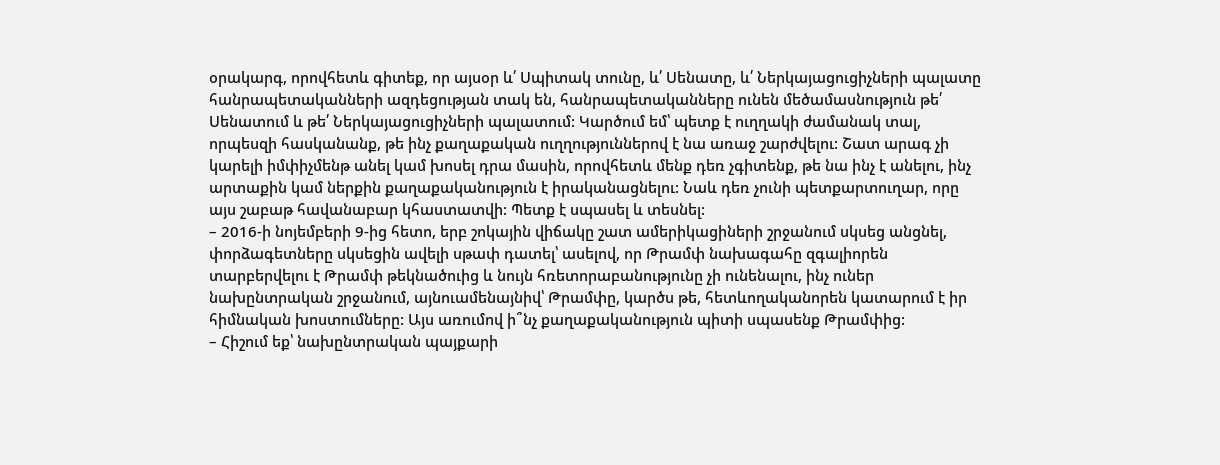օրակարգ, որովհետև գիտեք, որ այսօր և՛ Սպիտակ տունը, և՛ Սենատը, և՛ Ներկայացուցիչների պալատը հանրապետականների ազդեցության տակ են, հանրապետականները ունեն մեծամասնություն թե՛ Սենատում և թե՛ Ներկայացուցիչների պալատում: Կարծում եմ՝ պետք է ուղղակի ժամանակ տալ, որպեսզի հասկանանք, թե ինչ քաղաքական ուղղություններով է նա առաջ շարժվելու: Շատ արագ չի կարելի իմփիչմենթ անել կամ խոսել դրա մասին, որովհետև մենք դեռ չգիտենք, թե նա ինչ է անելու, ինչ արտաքին կամ ներքին քաղաքականություն է իրականացնելու: Նաև դեռ չունի պետքարտուղար, որը այս շաբաթ հավանաբար կհաստատվի: Պետք է սպասել և տեսնել:
– 2016-ի նոյեմբերի 9-ից հետո, երբ շոկային վիճակը շատ ամերիկացիների շրջանում սկսեց անցնել, փորձագետները սկսեցին ավելի սթափ դատել՝ ասելով, որ Թրամփ նախագահը զգալիորեն տարբերվելու է Թրամփ թեկնածուից և նույն հռետորաբանությունը չի ունենալու, ինչ ուներ նախընտրական շրջանում, այնուամենայնիվ՝ Թրամփը, կարծս թե, հետևողականորեն կատարում է իր հիմնական խոստումները: Այս առումով ի՞նչ քաղաքականություն պիտի սպասենք Թրամփից:
– Հիշում եք՝ նախընտրական պայքարի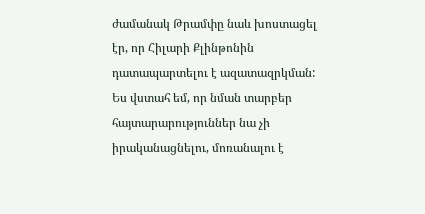ժամանակ Թրամփը նաև խոստացել էր, որ Հիլարի Քլինթոնին դատապարտելու է ազատազրկման: Ես վստահ եմ, որ նման տարբեր հայտարարություններ նա չի իրականացնելու, մոռանալու է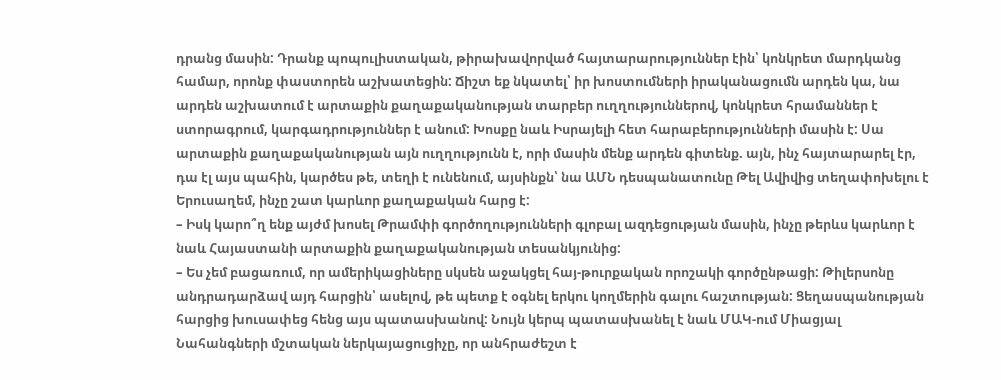դրանց մասին: Դրանք պոպուլիստական, թիրախավորված հայտարարություններ էին՝ կոնկրետ մարդկանց համար, որոնք փաստորեն աշխատեցին: Ճիշտ եք նկատել՝ իր խոստումների իրականացումն արդեն կա, նա արդեն աշխատում է արտաքին քաղաքականության տարբեր ուղղություններով, կոնկրետ հրամաններ է ստորագրում, կարգադրություններ է անում: Խոսքը նաև Իսրայելի հետ հարաբերությունների մասին է: Սա արտաքին քաղաքականության այն ուղղությունն է, որի մասին մենք արդեն գիտենք. այն, ինչ հայտարարել էր, դա էլ այս պահին, կարծես թե, տեղի է ունենում, այսինքն՝ նա ԱՄՆ դեսպանատունը Թել Ավիվից տեղափոխելու է Երուսաղեմ, ինչը շատ կարևոր քաղաքական հարց է:
– Իսկ կարո՞ղ ենք այժմ խոսել Թրամփի գործողությունների գլոբալ ազդեցության մասին, ինչը թերևս կարևոր է նաև Հայաստանի արտաքին քաղաքականության տեսանկյունից:
– Ես չեմ բացառում, որ ամերիկացիները սկսեն աջակցել հայ-թուրքական որոշակի գործընթացի: Թիլերսոնը անդրադարձավ այդ հարցին՝ ասելով, թե պետք է օգնել երկու կողմերին գալու հաշտության: Ցեղասպանության հարցից խուսափեց հենց այս պատասխանով: Նույն կերպ պատասխանել է նաև ՄԱԿ-ում Միացյալ Նահանգների մշտական ներկայացուցիչը, որ անհրաժեշտ է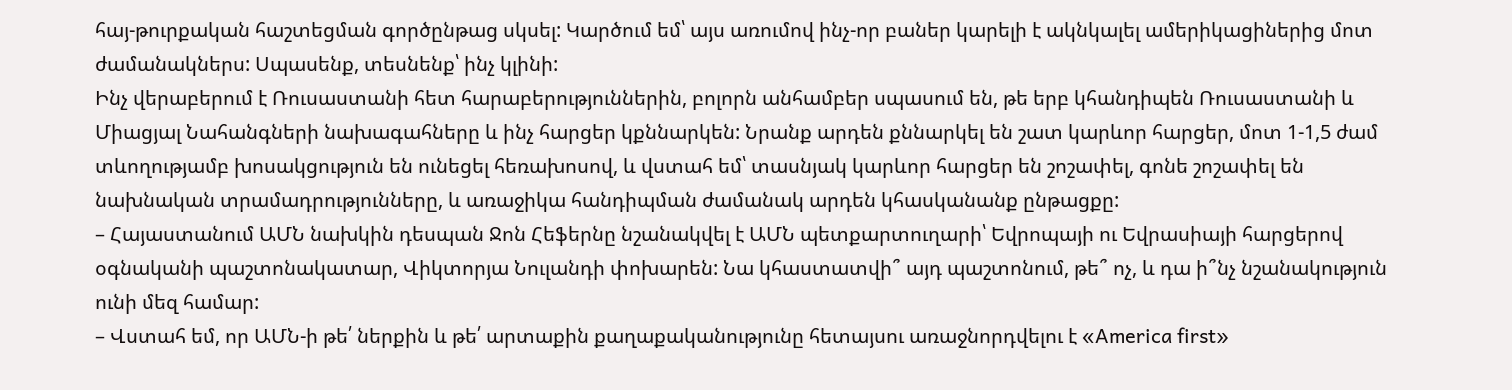հայ-թուրքական հաշտեցման գործընթաց սկսել: Կարծում եմ՝ այս առումով ինչ-որ բաներ կարելի է ակնկալել ամերիկացիներից մոտ ժամանակներս: Սպասենք, տեսնենք՝ ինչ կլինի:
Ինչ վերաբերում է Ռուսաստանի հետ հարաբերություններին, բոլորն անհամբեր սպասում են, թե երբ կհանդիպեն Ռուսաստանի և Միացյալ Նահանգների նախագահները և ինչ հարցեր կքննարկեն: Նրանք արդեն քննարկել են շատ կարևոր հարցեր, մոտ 1-1,5 ժամ տևողությամբ խոսակցություն են ունեցել հեռախոսով, և վստահ եմ՝ տասնյակ կարևոր հարցեր են շոշափել, գոնե շոշափել են նախնական տրամադրությունները, և առաջիկա հանդիպման ժամանակ արդեն կհասկանանք ընթացքը:
– Հայաստանում ԱՄՆ նախկին դեսպան Ջոն Հեֆերնը նշանակվել է ԱՄՆ պետքարտուղարի՝ Եվրոպայի ու Եվրասիայի հարցերով օգնականի պաշտոնակատար, Վիկտորյա Նուլանդի փոխարեն: Նա կհաստատվի՞ այդ պաշտոնում, թե՞ ոչ, և դա ի՞նչ նշանակություն ունի մեզ համար:
– Վստահ եմ, որ ԱՄՆ-ի թե՛ ներքին և թե՛ արտաքին քաղաքականությունը հետայսու առաջնորդվելու է «America first»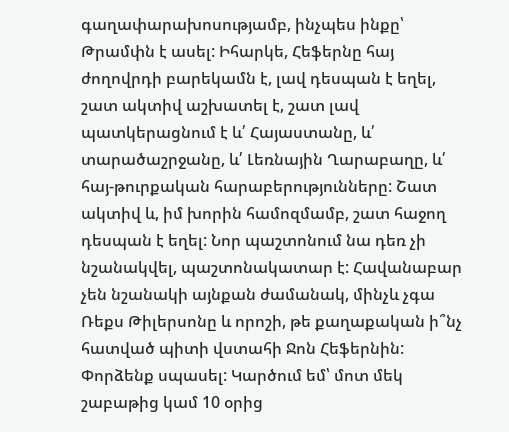գաղափարախոսությամբ, ինչպես ինքը՝ Թրամփն է ասել: Իհարկե, Հեֆերնը հայ ժողովրդի բարեկամն է, լավ դեսպան է եղել, շատ ակտիվ աշխատել է, շատ լավ պատկերացնում է և՛ Հայաստանը, և՛ տարածաշրջանը, և՛ Լեռնային Ղարաբաղը, և՛ հայ-թուրքական հարաբերությունները: Շատ ակտիվ և, իմ խորին համոզմամբ, շատ հաջող դեսպան է եղել: Նոր պաշտոնում նա դեռ չի նշանակվել, պաշտոնակատար է: Հավանաբար չեն նշանակի այնքան ժամանակ, մինչև չգա Ռեքս Թիլերսոնը և որոշի, թե քաղաքական ի՞նչ հատված պիտի վստահի Ջոն Հեֆերնին: Փորձենք սպասել: Կարծում եմ՝ մոտ մեկ շաբաթից կամ 10 օրից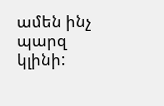ամեն ինչ պարզ կլինի: